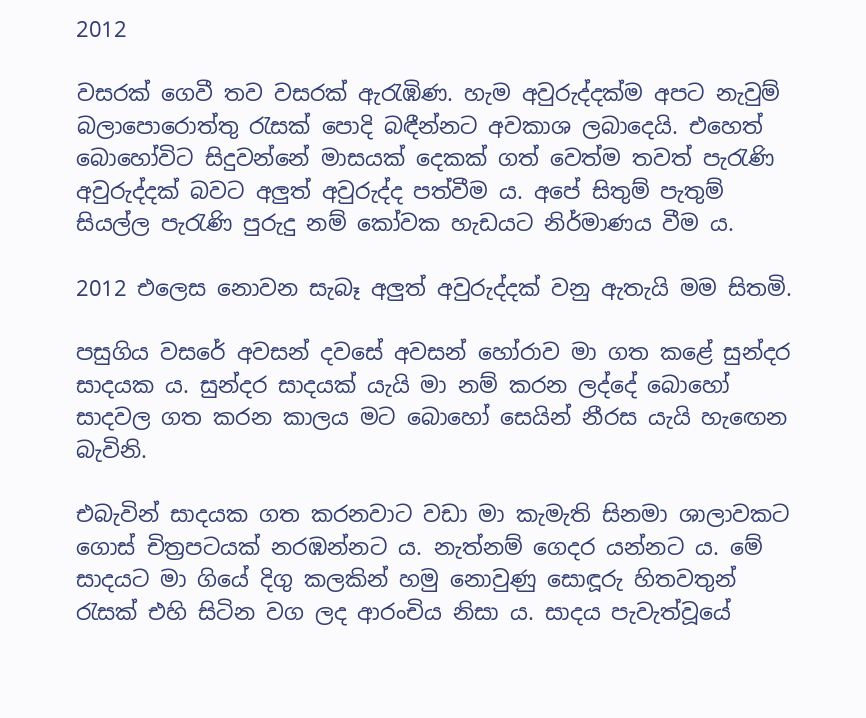2012

වසරක් ගෙවී තව වසරක් ඇරැඹිණ. හැම අවුරුද්දක්ම අපට නැවුම් බලාපොරොත්තු රැසක් පොදි බඳීන්නට අවකාශ ලබාදෙයි. එහෙත් බොහෝවිට සිදුවන්නේ මාසයක් දෙකක් ගත් වෙත්ම තවත් පැරැණි අවුරුද්දක් බවට අලුත් අවුරුද්ද පත්වීම ය. අපේ සිතුම් පැතුම් සියල්ල පැරැණි පුරුදු නම් කෝවක හැඩයට නිර්මාණය වීම ය.

2012 එලෙස නොවන සැබෑ අලුත් අවුරුද්දක් වනු ඇතැයි මම සිතමි.

පසුගිය වසරේ අවසන් දවසේ අවසන් හෝරාව මා ගත කළේ සුන්දර සාදයක ය. සුන්දර සාදයක් යැයි මා නම් කරන ලද්දේ බොහෝ සාදවල ගත කරන කාලය මට බොහෝ සෙයින් නීරස යැයි හැඟෙන බැවිනි.

එබැවින් සාදයක ගත කරනවාට වඩා මා කැමැති සිනමා ශාලාවකට ගොස් චිත්‍රපටයක් නරඹන්නට ය. නැත්නම් ගෙදර යන්නට ය. මේ සාදයට මා ගියේ දිගු කලකින් හමු නොවුණු සොඳූරු හිතවතුන් රැසක් එහි සිටින වග ලද ආරංචිය නිසා ය. සාදය පැවැත්වූයේ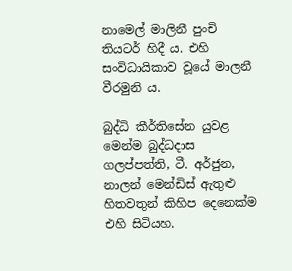නාමෙල් මාලිනී පුංචි තියටර් හිදී ය. එහි සංවිධායිකාව වූයේ මාලනී වීරමුනි ය.

බුද්ධි කීර්තිසේන යුවළ මෙන්ම බුද්ධදාස ගලප්පත්ති, ටී. අර්ජුන, නාලන් මෙන්ඩිස් ඇතුළු හිතවතුන් කිහිප දෙනෙක්ම එහි සිටියහ.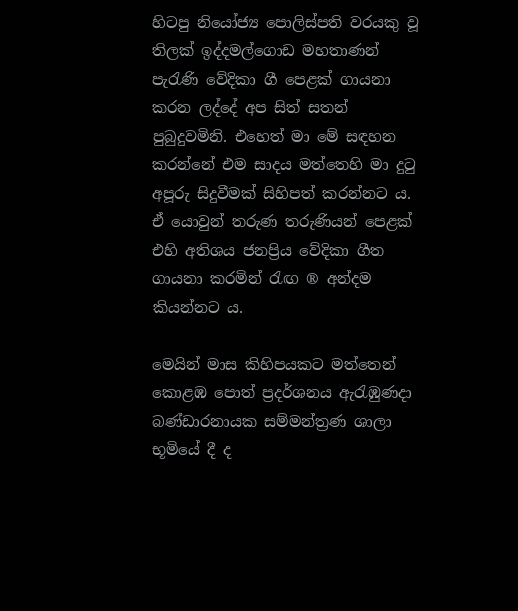හිටපු නියෝජ්‍ය පොලිස්පති වරයකු වූ තිලක් ඉද්දමල්ගොඩ මහතාණන් පැරැණි වේදිකා ගී පෙළක් ගායනා කරන ලද්දේ අප සිත් සතන් පුබුදුවමිනි. එහෙත් මා මේ සඳහන කරන්නේ එම සාදය මත්තෙහි මා දුටු අපූරු සිදුවීමක් සිහිපත් කරන්නට ය. ඒ යොවුන් තරුණ තරුණියන් පෙළක් එහි අතිශය ජනප්‍රිය වේදිකා ගීත ගායනා කරමින් රැඟ ® අන්දම කියන්නට ය.

මෙයින් මාස කිහිපයකට මත්තෙන් කොළඹ පොත් ප්‍රදර්ශනය ඇරැඹුණදා බණ්ඩාරනායක සම්මන්ත්‍රණ ශාලා භූමියේ දී ද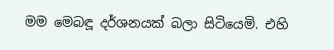මම මෙබඳූ දර්ශනයක් බලා සිටියෙමි. එහි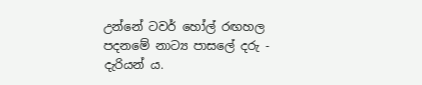උන්නේ ටවර් හෝල් රඟහල පදනමේ නාට්‍ය පාසලේ දරු - දැරියන් ය.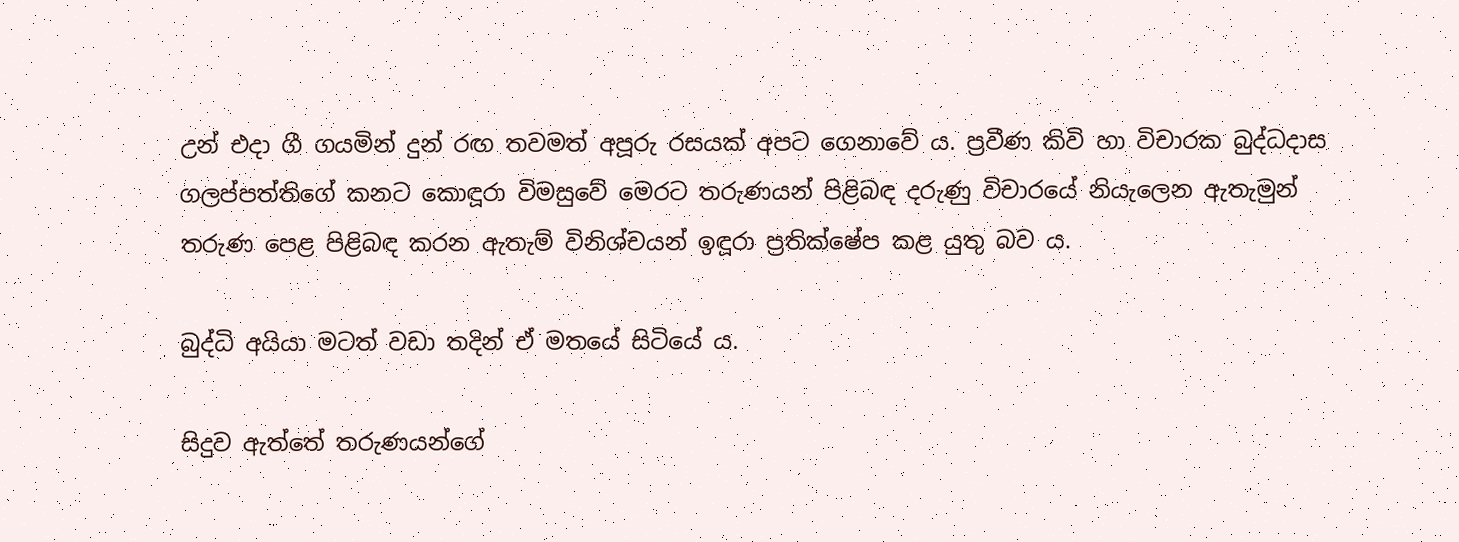උන් එදා ගී ගයමින් දුන් රඟ තවමත් අපූරු රසයක් අපට ගෙනාවේ ය. ප්‍රවීණ කිවි හා විචාරක බුද්ධදාස ගලප්පත්තිගේ කනට කොඳූරා විමසුවේ මෙරට තරුණයන් පිළිබඳ දරුණු විචාරයේ නියැලෙන ඇතැමුන් තරුණ පෙළ පිළිබඳ කරන ඇතැම් විනිශ්චයන් ඉඳූරා ප්‍රතික්ෂේප කළ යුතු බව ය.

බුද්ධි අයියා මටත් වඩා තදින් ඒ මතයේ සිටියේ ය.

සිදුව ඇත්තේ තරුණයන්ගේ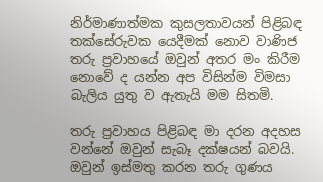නිර්මාණාත්මක කුසලතාවයන් පිළිබඳ තක්සේරුවක යෙදීමක් නොව වාණිජ තරු ප්‍රවාහයේ ඔවුන් අතර මං කිරීම නොවේ ද යන්න අප විසින්ම විමසා බැලිය යුතු ව ඇතැයි මම සිතමි.

තරු ප්‍රවාහය පිළිබඳ මා දරන අදහස වන්නේ ඔවුන් සැබෑ දක්ෂයන් බවයි. ඔවුන් ඉස්මතු කරන තරු ගුණය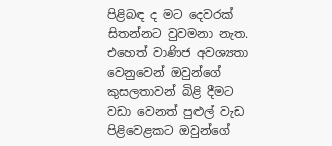පිළිබඳ ද මට දෙවරක් සිතන්නට වුවමනා නැත. එහෙත් වාණිජ අවශ්‍යතා වෙනුවෙන් ඔවුන්ගේ කුසලතාවන් බිළි දීමට වඩා වෙනත් පුළුල් වැඩ පිළිවෙළකට ඔවුන්ගේ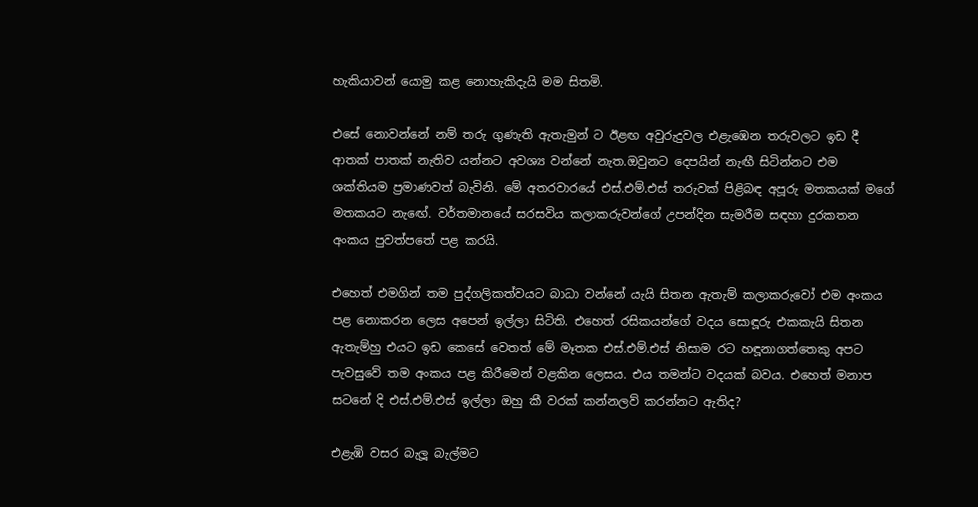හැකියාවන් යොමු කළ නොහැකිදැයි මම සිතමි.

එසේ නොවන්නේ නම් තරු ගුණැති ඇතැමුන් ට ඊළඟ අවුරුදුවල එළැඹෙන තරුවලට ඉඩ දී ආතක් පාතක් නැතිව යන්නට අවශ්‍ය වන්නේ නැත.ඔවුනට දෙපයින් නැඟී සිටින්නට එම ශක්තියම ප්‍රමාණවත් බැවිනි. මේ අතරවාරයේ එස්.එම්.එස් තරුවක් පිළිබඳ අපූරු මතකයක් මගේ මතකයට නැඟේ. වර්තමානයේ සරසවිය කලාකරුවන්ගේ උපන්දින සැමරීම සඳහා දුරකතන අංකය පුවත්පතේ පළ කරයි.

එහෙත් එමගින් තම පුද්ගලිකත්වයට බාධා වන්නේ යැයි සිතන ඇතැම් කලාකරුවෝ එම අංකය පළ නොකරන ලෙස අපෙන් ඉල්ලා සිටිති. එහෙත් රසිකයන්ගේ වදය සොඳූරු එකකැයි සිතන ඇතැම්හු එයට ඉඩ කෙසේ වෙතත් මේ මෑතක එස්.එම්.එස් නිසාම රට හඳූනාගත්තෙකු අපට පැවසුවේ තම අංකය පළ කිරීමෙන් වළකින ලෙසය. එය තමන්ට වදයක් බවය. එහෙත් මනාප සටනේ දි එස්.එම්.එස් ඉල්ලා ඔහු කී වරක් කන්නලව් කරන්නට ඇතිද?

එළැඹි වසර බැලූ බැල්මට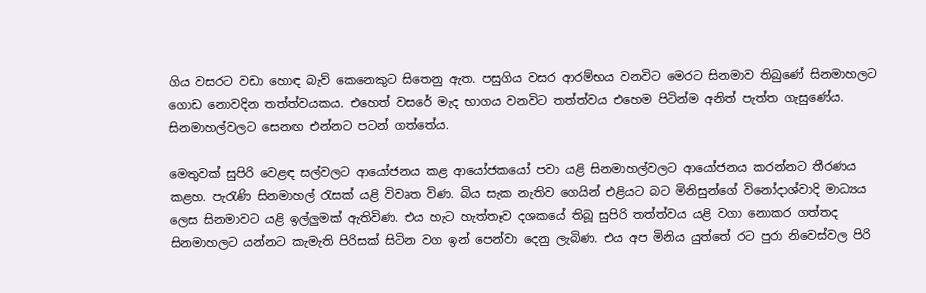ගිය වසරට වඩා හොඳ බැව් කෙනෙකුට සිතෙනු ඇත. පසුගිය වසර ආරම්භය වනවිට මෙරට සිනමාව තිබුණේ සිනමාහලට ගොඩ නොවදින තත්ත්වයකය. එහෙත් වසරේ මැද භාගය වනවිට තත්ත්වය එහෙම පිටින්ම අනිත් පැත්ත ගැසුණේය. සිනමාහල්වලට සෙනඟ එන්නට පටන් ගත්තේය.

මෙතුවක් සුපිරි වෙළඳ සල්වලට ආයෝජනය කළ ආයෝජකයෝ පවා යළි සිනමාහල්වලට ආයෝජනය කරන්නට තීරණය කළහ. පැරැණි සිනමාහල් රැසක් යළි විවෘත විණ. බිය සැක නැතිව ගෙයින් එළියට බට මිනිසුන්ගේ විනෝදාශ්වාදි මාධ්‍යය ලෙස සිනමාවට යළි ඉල්ලුමක් ඇතිවිණ. එය හැට හැත්තෑව දශකයේ තිබූ සුපිරි තත්ත්වය යළි වගා නොකර ගත්තද සිනමාහලට යන්නට කැමැති පිරිසක් සිටින වග ඉන් පෙන්වා දෙනු ලැබිණ. එය අප මිනිය යුත්තේ රට පුරා නිවෙස්වල පිරි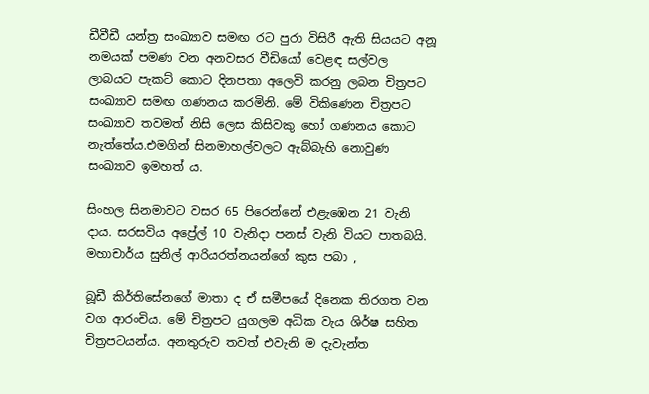ඩීවීඩී යන්ත්‍ර සංඛ්‍යාව සමඟ රට පුරා විසිරී ඇති සියයට අනූ නමයක් පමණ වන අනවසර වීඩියෝ වෙළඳ සල්වල ලාබයට පැකට් කොට දිනපතා අලෙවි කරනු ලබන චිත්‍රපට සංඛ්‍යාව සමඟ ගණනය කරමිනි. මේ විකිණෙන චිත්‍රපට සංඛ්‍යාව තවමත් නිසි ලෙස කිසිවකු හෝ ගණනය කොට නැත්තේය.එමගින් සිනමාහල්වලට ඇබ්බැහි නොවුණ සංඛ්‍යාව ඉමහත් ය.

සිංහල සිනමාවට වසර 65 පිරෙන්නේ එළැඹෙන 21 වැනි දාය. සරසවිය අප්‍රේල් 10 වැනිදා පනස් වැනි වියට පාතබයි. මහාචාර්ය සුනිල් ආරියරත්නයන්ගේ කුස පබා ,

බූඩී කිර්තිසේනගේ මාතා ද ඒ සමීපයේ දිනෙක තිරගත වන වග ආරංචිය. මේ චිත්‍රපට යුගලම අධික වැය ශිර්ෂ සහිත චිත්‍රපටයන්ය. අනතුරුව තවත් එවැනි ම දැවැන්ත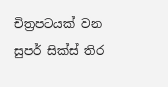චිත්‍රපටයක් වන සුපර් සික්ස් තිර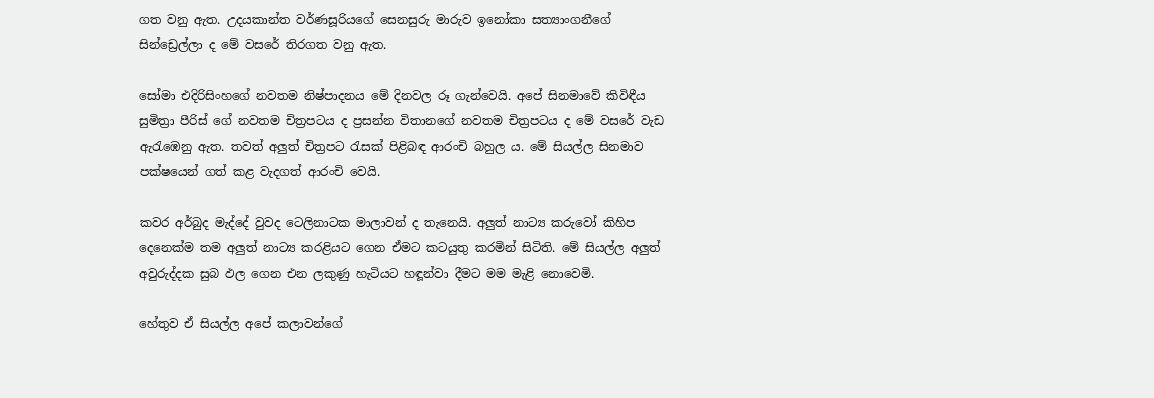ගත වනු ඇත. උදයකාන්ත වර්ණසූරියගේ සෙනසුරු මාරුව ඉනෝකා සත්‍යාංගනීගේ සින්ඩ්‍රෙල්ලා ද මේ වසරේ තිරගත වනු ඇත.

සෝමා එදිරිසිංහගේ නවතම නිෂ්පාදනය මේ දිනවල රූ ගැන්වෙයි. අපේ සිනමාවේ කිවිඳීය සුමිත්‍රා පීරිස් ගේ නවතම චිත්‍රපටය ද ප්‍රසන්න විතානගේ නවතම චිත්‍රපටය ද මේ වසරේ වැඩ ඇරැඹෙනු ඇත. තවත් අලුත් චිත්‍රපට රැසක් පිළිබඳ ආරංචි බහුල ය. මේ සියල්ල සිනමාව පක්ෂයෙන් ගත් කළ වැදගත් ආරංචි වෙයි.

කවර අර්බුද මැද්දේ වුවද ටෙලිනාටක මාලාවන් ද තැනෙයි. අලුත් නාට්‍ය කරුවෝ කිහිප දෙනෙක්ම තම අලුත් නාට්‍ය කරළියට ගෙන ඒමට කටයුතු කරමින් සිටිති. මේ සියල්ල අලුත් අවුරුද්දක සුබ ඵල ගෙන එන ලකුණු හැටියට හඳූන්වා දීමට මම මැළි නොවෙමි.

හේතුව ඒ සියල්ල අපේ කලාවන්ගේ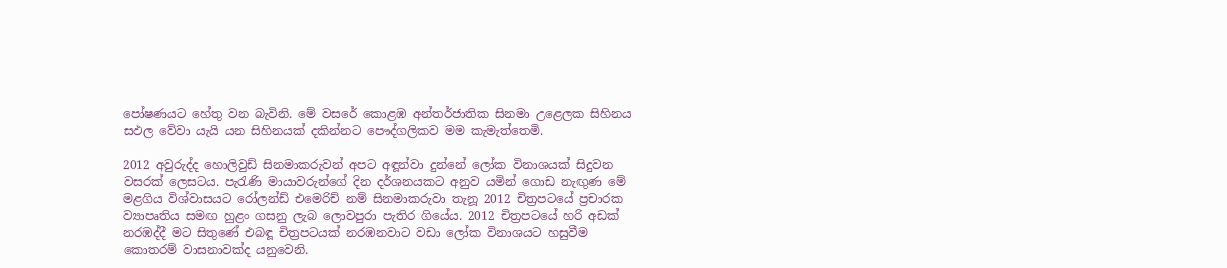පෝෂණයට හේතු වන බැවිනි. මේ වසරේ කොළඹ අන්තර්ජාතික සිනමා උළෙලක සිහිනය සඵල වේවා යැයි යන සිහිනයක් දකින්නට පෞද්ගලිකව මම කැමැත්තෙමි.

2012 අවුරුද්ද හොලිවුඩ් සිනමාකරුවන් අපට අඳූන්වා දුන්නේ ලෝක විනාශයක් සිදුවන වසරක් ලෙසටය. පැරැණි මායාවරුන්ගේ දින දර්ශනයකට අනුව යමින් ගොඩ නැඟුණ මේ මළගිය විශ්වාසයට රෝලන්ඩ් එමෙරිච් නම් සිනමාකරුවා තැනූ 2012 චිත්‍රපටයේ ප්‍රචාරක ව්‍යාපෘතිය සමඟ හුළං ගසනු ලැබ ලොවපුරා පැතිර ගියේය. 2012 චිත්‍රපටයේ හරි අඩක් නරඹද්දී මට සිතුණේ එබඳූ චිත්‍රපටයක් නරඹනවාට වඩා ලෝක විනාශයට හසුවීම කොතරම් වාසනාවක්ද යනුවෙනි.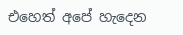එහෙත් අපේ හැදෙන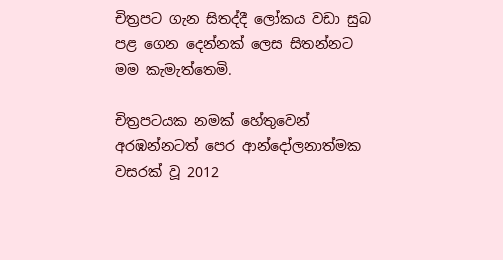චිත්‍රපට ගැන සිතද්දී ලෝකය වඩා සුබ පළ ගෙන දෙන්නක් ලෙස සිතන්නට මම කැමැත්තෙමි.

චිත්‍රපටයක නමක් හේතුවෙන් අරඹන්නටත් පෙර ආන්දෝලනාත්මක වසරක් වූ 2012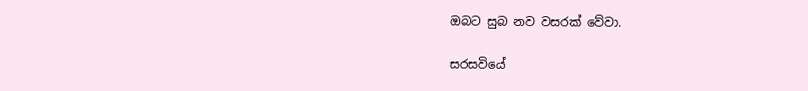ඔබට සුබ නව වසරක් වේවා.

සරසවියේ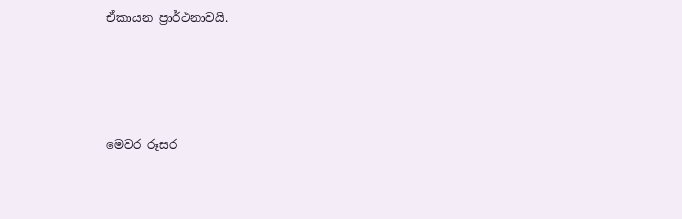ඒකායන ප්‍රාර්ථනාවයි.




මෙවර රූසර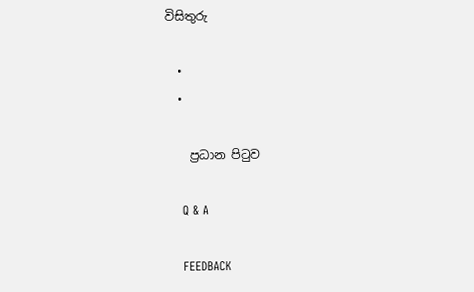විසිතුරු

  •
  •

    ප්‍රධාන පිටුව

    Q & A

    FEEDBACK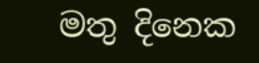මතු දිනෙක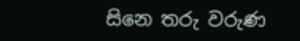සිනෙ තරු වරුණ